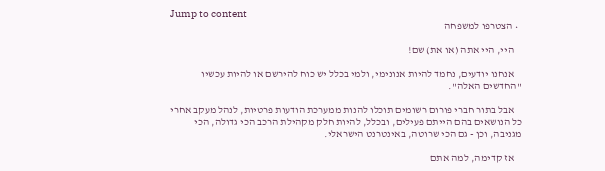Jump to content
  • הצטרפו למשפחה

    היי, היי אתה (או את) שם!

    אנחנו יודעים, נחמד להיות אנונימי, ולמי בכלל יש כוח להירשם או להיות עכשיו "החדשים האלה".

    אבל בתור חברי פורום רשומים תוכלו להנות ממערכת הודעות פרטיות, לנהל מעקב אחרי כל הנושאים בהם הייתם פעילים, ובכלל, להיות חלק מקהילת הרכב הכי גדולה, הכי מגניבה, וכן - גם הכי שרוטה, באינטרנט הישראלי.

    אז קדימה, למה אתם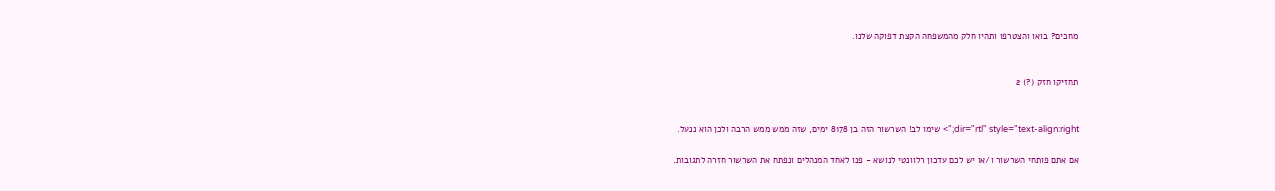מחכים? בואו והצטרפו ותהיו חלק מהמשפחה הקצת דפוקה שלנו.


תחזיקו חזק (?) 2


dir="rtl" style="text-align:right;"> שימו לב! השרשור הזה בן 8178 ימים, שזה ממש ממש הרבה ולכן הוא ננעל.

אם אתם פותחי השרשור ו/או יש לכם עדכון רלוונטי לנושא - פנו לאחד המנהלים ונפתח את השרשור חזרה לתגובות.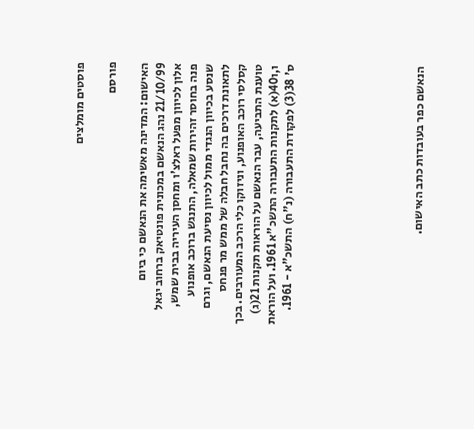פוסטים מומלצים

פורסם

האישום: המדינה מאשימה את הנאשם כי ביום 21/10/99 נהג הנאשם במכונית פונטיאק ברחוב יגאל אלון לכיוון מפעל ראלצ'ו ומחסן העיריה בבית שמש, פנה בחוסר זהירות שמאלה, התנגש ברוכב אופנוע שנסע בכיוון הנגדי ממול לכיוון נסיעת הנאשם, וגרם לתאונת דרכים בה נחבל חבלה של ממש מר פנחס קסלסי רוכב האופנוע, וניזוקו כלי הרכב המעורבים. בכך טוענת התביעה, עבר הנאשם על הוראות תקנות 21(ג) ו,ו40(א) לתקנות התעבורה התשכ"א 1961. ועל הוראת ס' 38(3) לפקודת התעבורה (נ"ח) התשכ"א - 1961.







הנאשם כפר בעובדות כתב האישום.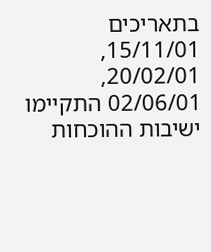בתאריכים 15/11/01, 20/02/01, 02/06/01 התקיימו ישיבות ההוכחות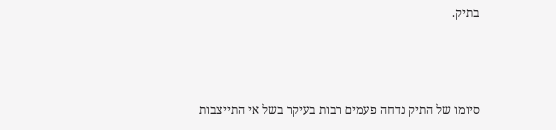בתיק.



סיומו של התיק נדחה פעמים רבות בעיקר בשל אי התייצבות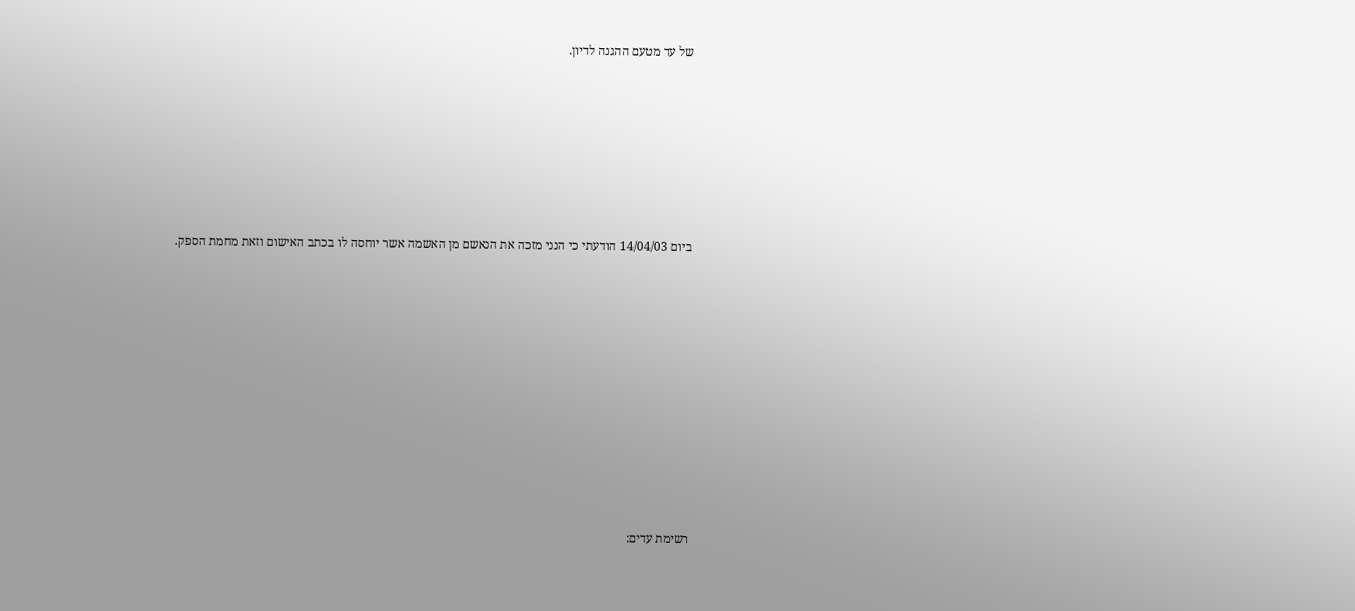של עד מטעם ההגנה לדיון.







ביום 14/04/03 הודעתי כי הנני מזכה את הנאשם מן האשמה אשר יוחסה לו בכתב האישום וזאת מחמת הספק.











רשימת עדים: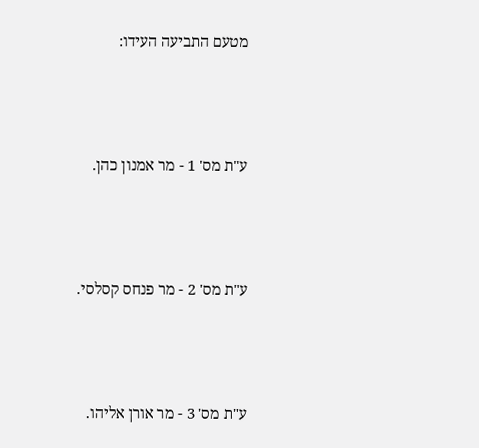מטעם התביעה העידו:



ע"ת מס' 1 - מר אמנון כהן.



ע"ת מס' 2 - מר פנחס קסלסי.



ע"ת מס' 3 - מר אורן אליהו.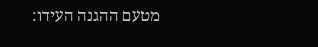מטעם ההגנה העידו: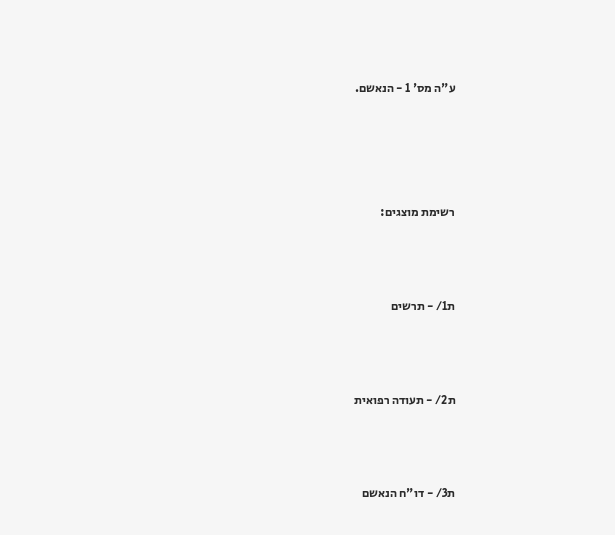ע"ה מס' 1 - הנאשם.







רשימת מוצגים:





ת1/ - תרשים





ת2/ - תעודה רפואית





ת3/ - דו"ח הנאשם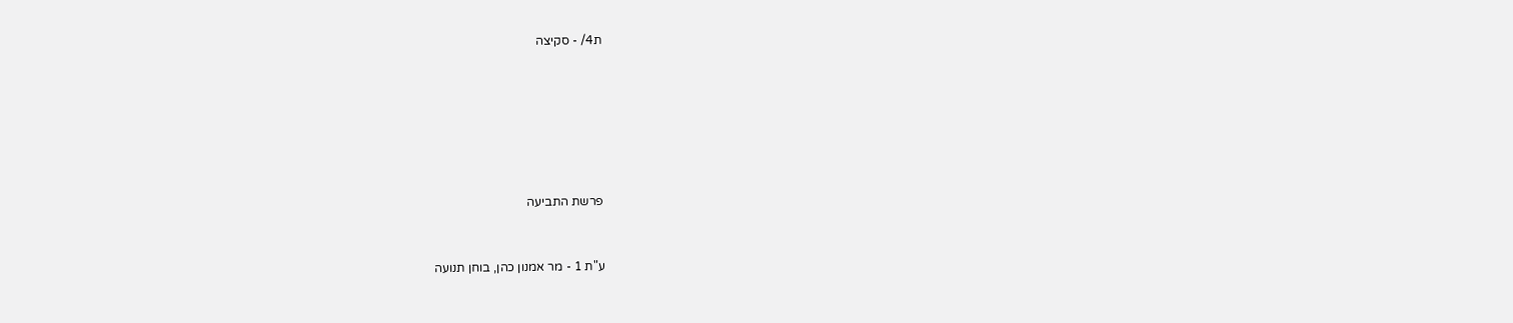ת4/ - סקיצה









פרשת התביעה



ע"ת 1 - מר אמנון כהן, בוחן תנועה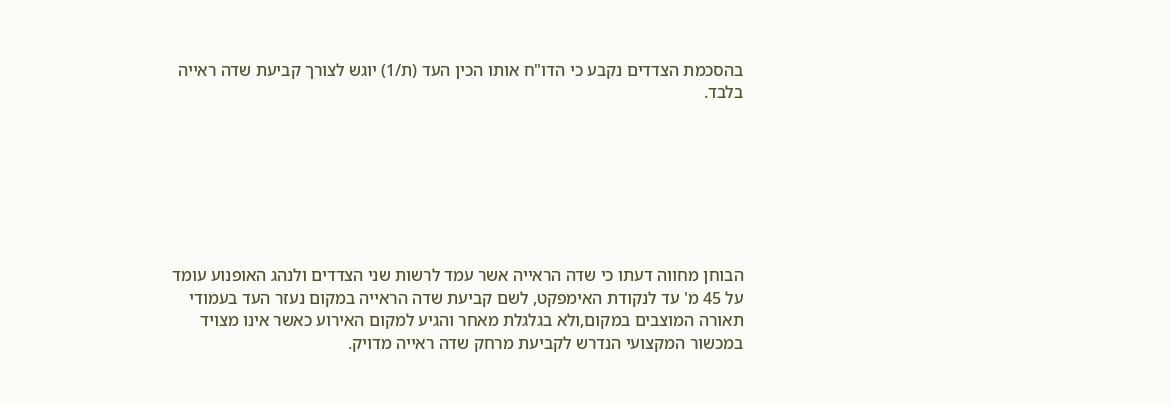בהסכמת הצדדים נקבע כי הדו"ח אותו הכין העד (ת/1) יוגש לצורך קביעת שדה ראייה בלבד.







הבוחן מחווה דעתו כי שדה הראייה אשר עמד לרשות שני הצדדים ולנהג האופנוע עומד על 45 מ' עד לנקודת האימפקט, לשם קביעת שדה הראייה במקום נעזר העד בעמודי תאורה המוצבים במקום,ולא בגלגלת מאחר והגיע למקום האירוע כאשר אינו מצויד במכשור המקצועי הנדרש לקביעת מרחק שדה ראייה מדויק.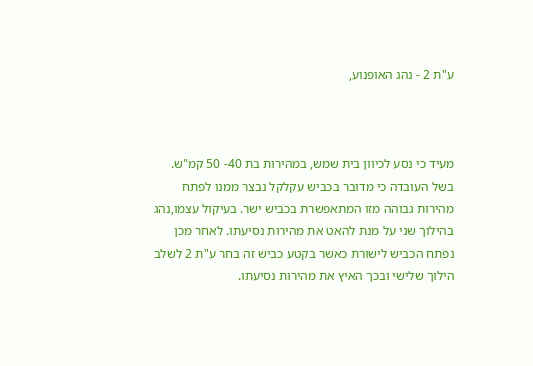ע"ת 2 - נהג האופנוע,



מעיד כי נסע לכיוון בית שמש, במהירות בת 40- 50 קמ"ש. בשל העובדה כי מדובר בכביש עקלקל נבצר ממנו לפתח מהירות גבוהה מזו המתאפשרת בכביש ישר. בעיקול עצמו,נהג בהילוך שני על מנת להאט את מהירות נסיעתו. לאחר מכן נפתח הכביש לישורת כאשר בקטע כביש זה בחר ע"ת 2 לשלב הילוך שלישי ובכך האיץ את מהירות נסיעתו.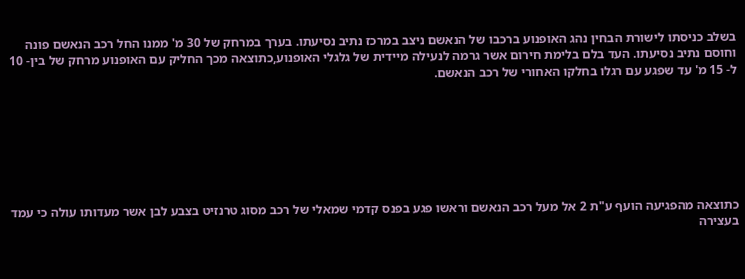בשלב כניסתו לישורת הבחין נהג האופנוע ברכבו של הנאשם ניצב במרכז נתיב נסיעתו. בערך במרחק של 30 מ' ממנו החל רכב הנאשם פונה וחוסם נתיב נסיעתו. העד בלם בלימת חירום אשר גרמה לנעילה מיידית של גלגלי האופנוע,כתוצאה מכך החליק עם האופנוע מרחק של בין- 10 ל- 15 מ' עד שפגע עם רגלו בחלקו האחורי של רכב הנאשם.







כתוצאה מהפגיעה הועף ע"ת 2 אל מעל רכב הנאשם וראשו פגע בפנס קדמי שמאלי של רכב מסוג טרנזיט בצבע לבן אשר מעדותו עולה כי עמד בעצירה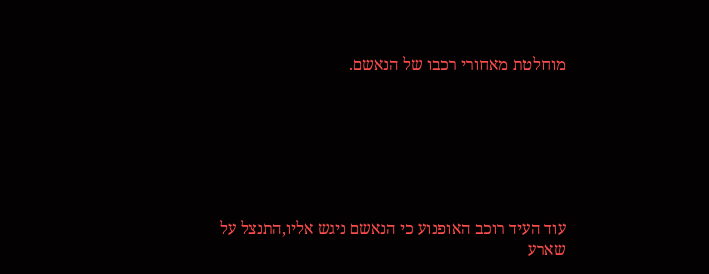מוחלטת מאחורי רכבו של הנאשם.







עוד העיד רוכב האופנוע כי הנאשם ניגש אליו,התנצל על שארע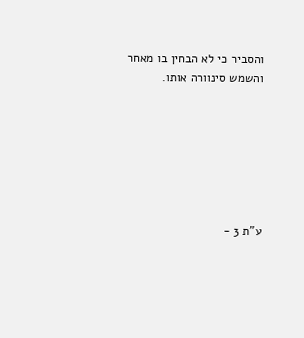והסביר כי לא הבחין בו מאחר והשמש סינוורה אותו.







ע"ת 3 -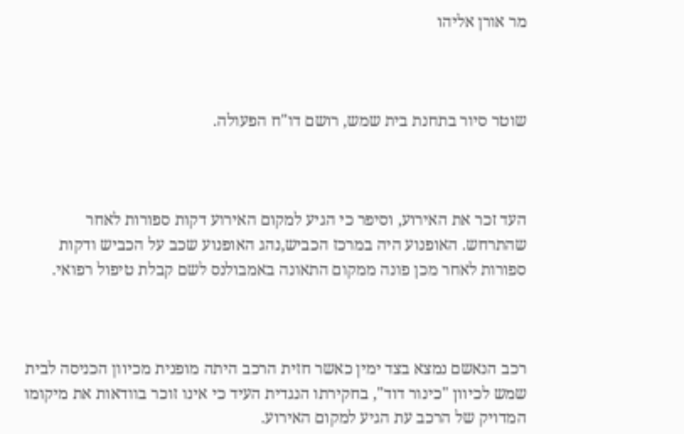מר אורן אליהו



שוטר סיור בתחנת בית שמש, רושם דו"ח הפעולה.



העד זכר את האירוע, וסיפר כי הגיע למקום האירוע דקות ספורות לאחר שהתרחש. האופנוע היה במרכז הכביש,נהג האופנוע שכב על הכביש ודקות ספורות לאחר מכן פונה ממקום התאונה באמבולנס לשם קבלת טיפול רפואי.



רכב הנאשם נמצא בצד ימין כאשר חזית הרכב היתה מופנית מכיוון הכניסה לבית שמש לכיוון "כינור דוד", בחקירתו הנגדית העיד כי אינו זוכר בוודאות את מיקומו המדויק של הרכב עת הגיע למקום האירוע.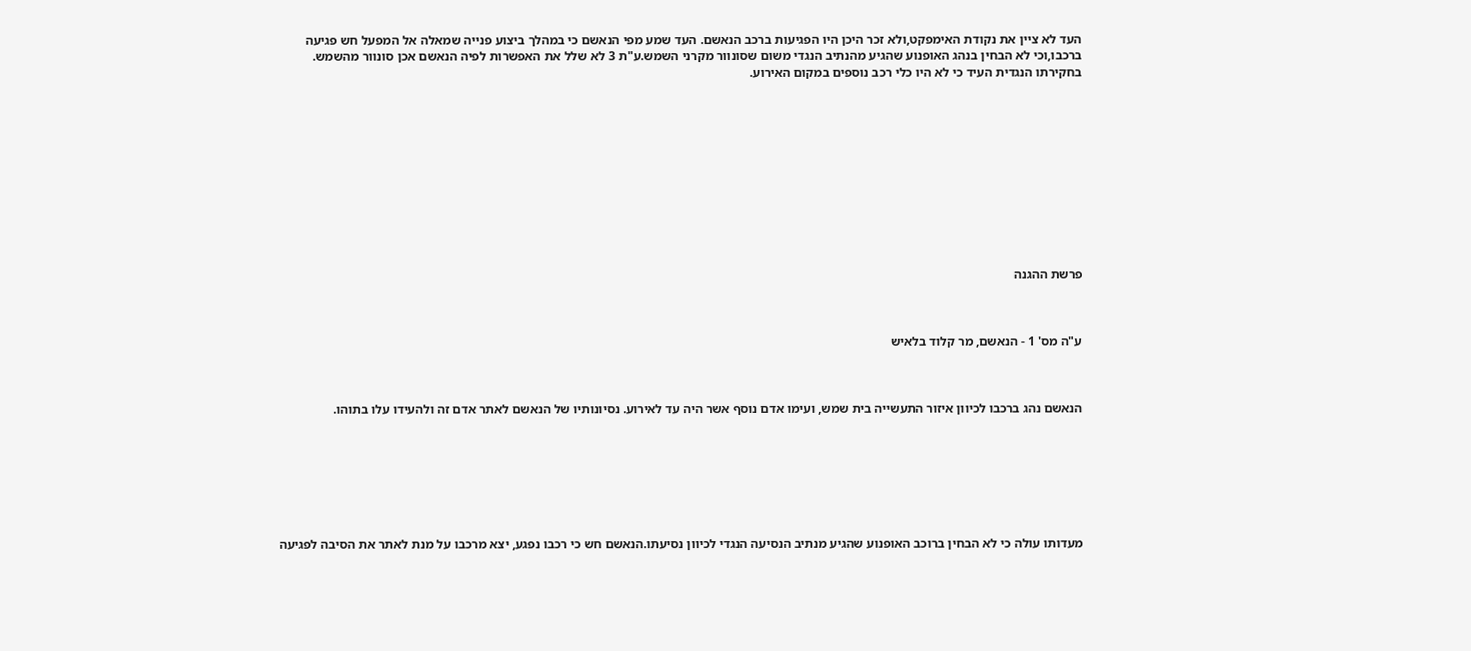העד לא ציין את נקודת האימפקט,ולא זכר היכן היו הפגיעות ברכב הנאשם. העד שמע מפי הנאשם כי במהלך ביצוע פנייה שמאלה אל המפעל חש פגיעה ברכבו,וכי לא הבחין בנהג האופנוע שהגיע מהנתיב הנגדי משום שסונוור מקרני השמש.ע"ת 3 לא שלל את האפשרות לפיה הנאשם אכן סונוור מהשמש. בחקירתו הנגדית העיד כי לא היו כלי רכב נוספים במקום האירוע.











פרשת ההגנה



ע"ה מס' 1 - הנאשם, מר קלוד בלאיש



הנאשם נהג ברכבו לכיוון איזור התעשייה בית שמש, ועימו אדם נוסף אשר היה עד לאירוע. נסיונותיו של הנאשם לאתר אדם זה ולהעידו עלו בתוהו.







מעדותו עולה כי לא הבחין ברוכב האופנוע שהגיע מנתיב הנסיעה הנגדי לכיוון נסיעתו.הנאשם חש כי רכבו נפגע, יצא מרכבו על מנת לאתר את הסיבה לפגיעה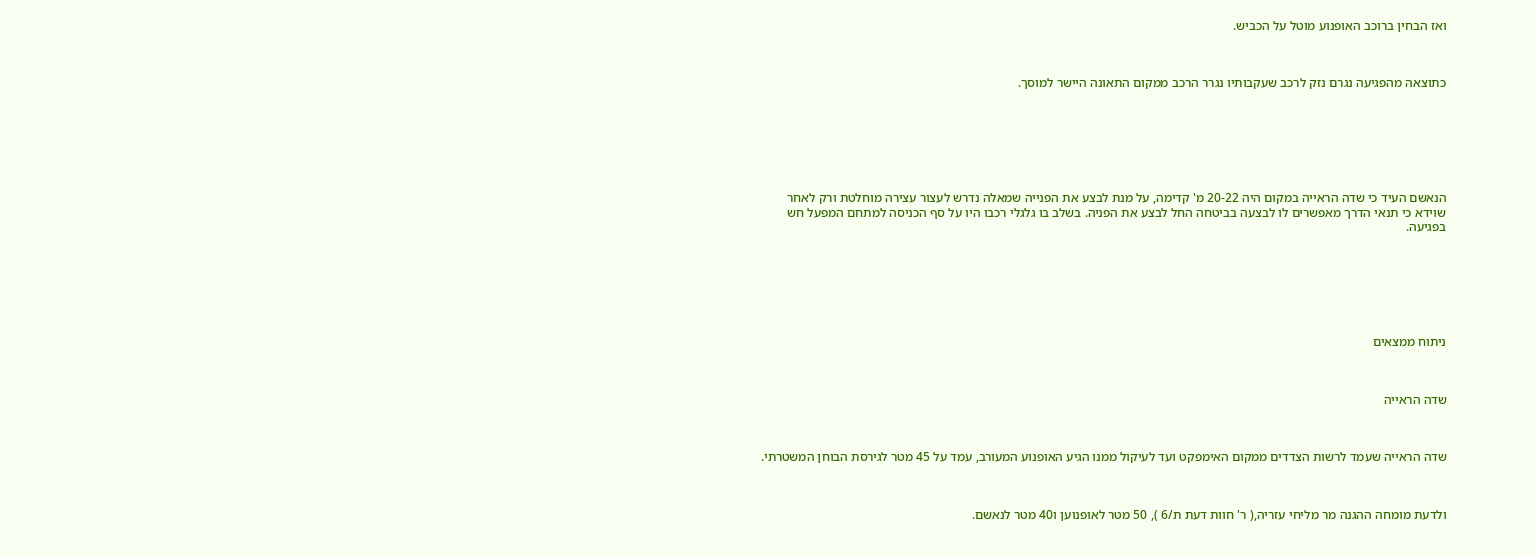ואז הבחין ברוכב האופנוע מוטל על הכביש.



כתוצאה מהפגיעה נגרם נזק לרכב שעקבותיו נגרר הרכב ממקום התאונה היישר למוסך.







הנאשם העיד כי שדה הראייה במקום היה 20-22 מ' קדימה, על מנת לבצע את הפנייה שמאלה נדרש לעצור עצירה מוחלטת ורק לאחר שוידא כי תנאי הדרך מאפשרים לו לבצעה בביטחה החל לבצע את הפניה. בשלב בו גלגלי רכבו היו על סף הכניסה למתחם המפעל חש בפגיעה.







ניתוח ממצאים



שדה הראייה



שדה הראייה שעמד לרשות הצדדים ממקום האימפקט ועד לעיקול ממנו הגיע האופנוע המעורב, עמד על 45 מטר לגירסת הבוחן המשטרתי.



ולדעת מומחה ההגנה מר מליחי עזריה,( ר' חוות דעת ת/6 ), 50 מטר לאופנוען ו40 מטר לנאשם.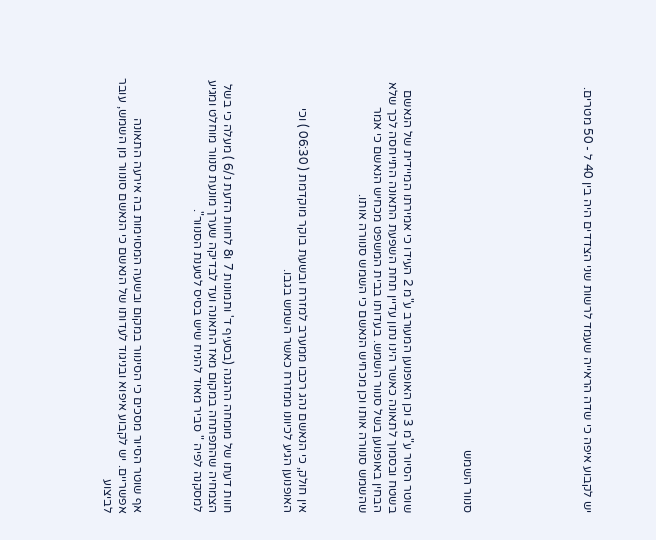יש לקבוע איפה כי שדה הראייה שעמד לרשות שני הצדדים היה בין 40 ל - 50 מטרים.







סנוור השמש



שוטר הסיור ע"מ 3 וכן האופנוען המעורב ע"מ 2 העידו כי אמירתו המיידית של הנאשם בשטח ובסמוך לתאונה כאשר הינו נתון עדיין תחת השפעת התאונה התייחסה לכך שלא הבחין באופנוען בשל סנוור השמש. בעדותו בבית המשפט מכחיש הנאשם כי אמר שהשמש סנוורה אותו וכן מכחיש הנאשם כי השמש סנוורה אותו.



אין חולק, כי הנאשם נהג רכבו ממערב למזרח ובשעת בוקר מוקדמת ( 06:30 ) וכי האופנוען הגיע לכיוונו ממזרח כאשר השמש בגבו.



חוות דעתו של מומחה ההגנה (בסעיף ד' ותמונות 7 ו8 לחוות הדעת נ/6 ) מעלה כי בשל הצמחיה שהתפתחה במקום מאז התאונה ועד לבדיקה שערך מונעת סנוור מוחלט ומגיע למסקנה לפיה " סביר מאוד להניח שיש בסיס לטענת הסנוור".



אף שוטר הסיור מסכים כי הסינוור במקום ובשעה המסוימות בה אירעה התאונה אפשריים. יש לקבוע איפוא ובניגוד לעדותו של הנאשם כי הנאשם סונוור מן השמש, עובר לביצוע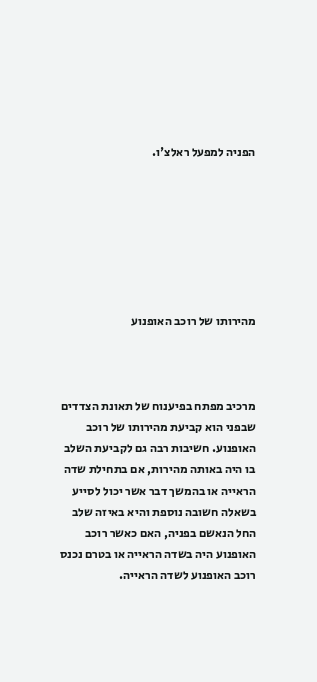הפניה למפעל ראלצ'ו.







מהירותו של רוכב האופנוע



מרכיב מפתח בפיענוח של תאונת הצדדים שבפני הוא קביעת מהירותו של רוכב האופנוע. חשיבות רבה גם לקביעת השלב בו היה באותה מהירות, אם בתחילת שדה הראייה או בהמשך דבר אשר יכול לסייע בשאלה חשובה נוספת והיא באיזה שלב החל הנאשם בפניה, האם כאשר רוכב האופנוע היה בשדה הראייה או בטרם נכנס רוכב האופנוע לשדה הראייה.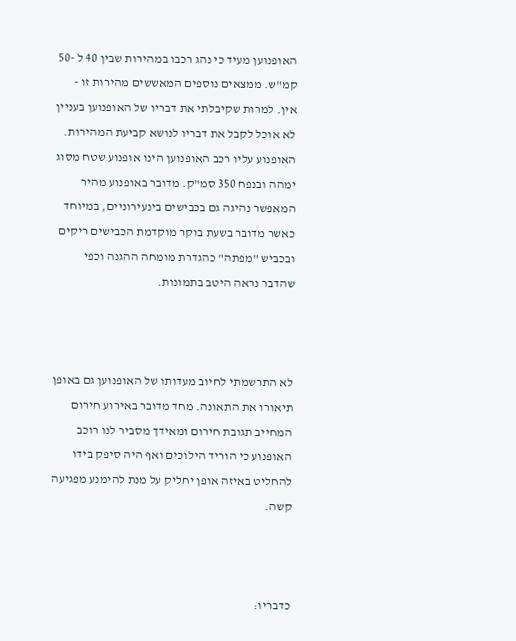האופנוען מעיד כי נהג רכבו במהירות שבין 40 ל -50 קמ"ש. ממצאים נוספים המאששים מהירות זו - אין. למרות שקיבלתי את דבריו של האופנוען בעניין לא אוכל לקבל את דבריו לנושא קביעת המהירות. האופנוע עליו רכב האופנוען הינו אופנוע שטח מסוג ימהה ובנפח 350 סמ"ק. מדובר באופנוע מהיר המאפשר נהיגה גם בכבישים בינעירוניים, במיוחד כאשר מדובר בשעת בוקר מוקדמת הכבישים ריקים ובכביש "מפתה" כהגדרת מומחה ההגנה וכפי שהדבר נראה היטב בתמונות.



לא התרשמתי לחיוב מעדותו של האופנוען גם באופן תיאורו את התאונה. מחד מדובר באירוע חירום המחייב תגובת חירום ומאידך מסביר לנו רוכב האופנוע כי הוריד הילוכים ואף היה סיפק בידו להחליט באיזה אופן יחליק על מנת להימנע מפגיעה קשה.



כדבריו: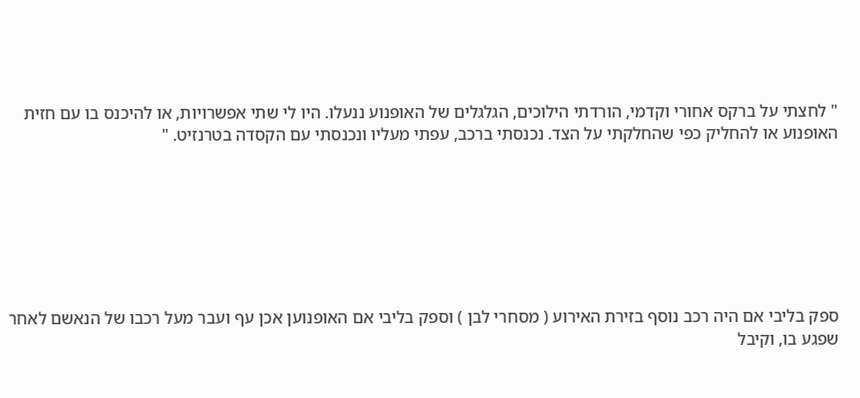" לחצתי על ברקס אחורי וקדמי, הורדתי הילוכים, הגלגלים של האופנוע ננעלו. היו לי שתי אפשרויות, או להיכנס בו עם חזית האופנוע או להחליק כפי שהחלקתי על הצד. נכנסתי ברכב, עפתי מעליו ונכנסתי עם הקסדה בטרנזיט. "







ספק בליבי אם היה רכב נוסף בזירת האירוע ( מסחרי לבן ) וספק בליבי אם האופנוען אכן עף ועבר מעל רכבו של הנאשם לאחר שפגע בו, וקיבל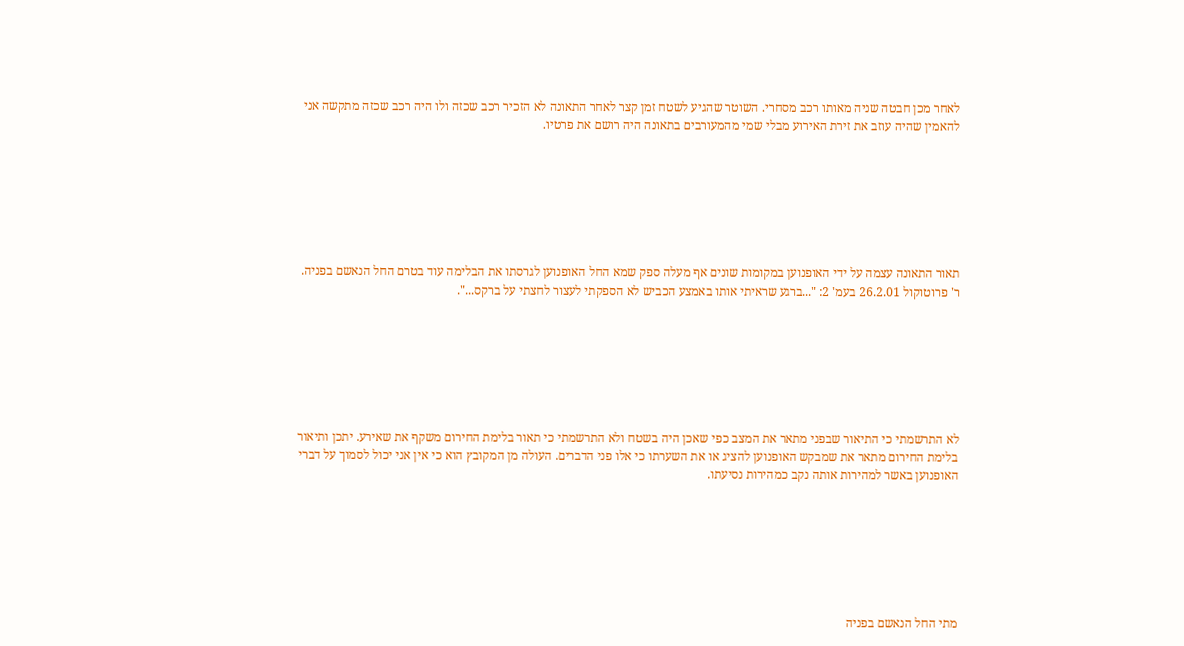לאחר מכן חבטה שניה מאותו רכב מסחרי. השוטר שהגיע לשטח זמן קצר לאחר התאונה לא הזכיר רכב שכזה ולו היה רכב שכזה מתקשה אני להאמין שהיה עוזב את זירת האירוע מבלי שמי מהמעורבים בתאונה היה רושם את פרטיו.







תאור התאונה עצמה על ידי האופנוען במקומות שונים אף מעלה ספק שמא החל האופנוען לגרסתו את הבלימה עוד בטרם החל הנאשם בפניה. ר' פרוטוקול 26.2.01 בעמ' 2: "...ברגע שראיתי אותו באמצע הכביש לא הספקתי לעצור לחצתי על ברקס...".







לא התרשמתי כי התיאור שבפני מתאר את המצב כפי שאכן היה בשטח ולא התרשמתי כי תאור בלימת החירום משקף את שאירע. יתכן ותיאור בלימת החירום מתאר את שמבקש האופנוען להציג או את השערתו כי אלו פני הדברים. העולה מן המקובץ הוא כי אין אני יכול לסמוך על דברי האופנוען באשר למהירות אותה נקב כמהירות נסיעתו.







מתי החל הנאשם בפניה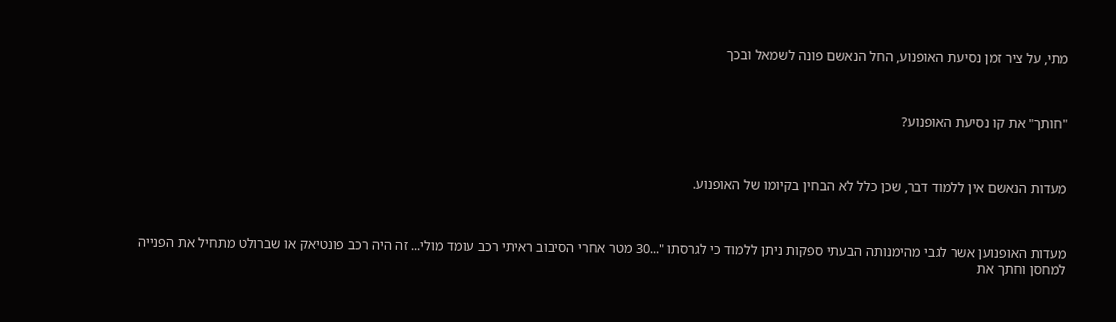מתי, על ציר זמן נסיעת האופנוע, החל הנאשם פונה לשמאל ובכך



"חותך" את קו נסיעת האופנוע?



מעדות הנאשם אין ללמוד דבר, שכן כלל לא הבחין בקיומו של האופנוע.



מעדות האופנוען אשר לגבי מהימנותה הבעתי ספקות ניתן ללמוד כי לגרסתו "...30 מטר אחרי הסיבוב ראיתי רכב עומד מולי... זה היה רכב פונטיאק או שברולט מתחיל את הפנייה למחסן וחתך את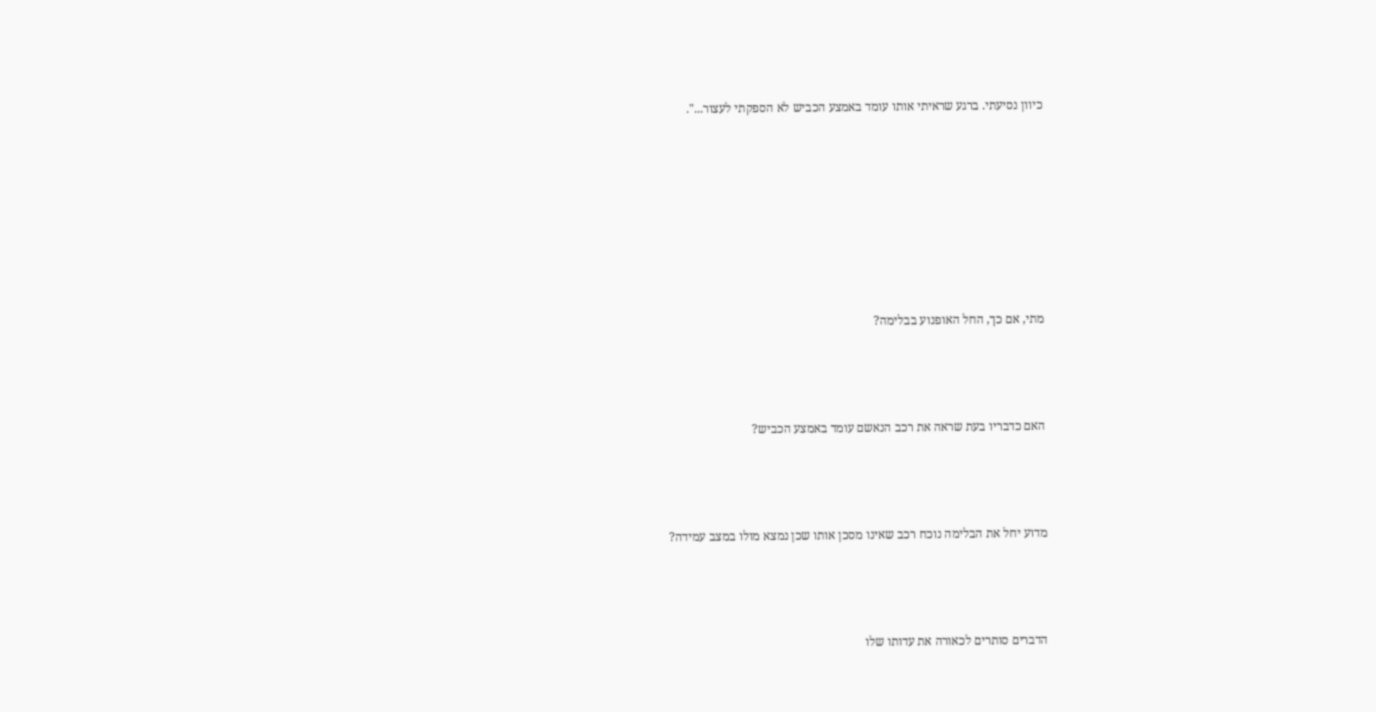כיוון נסיעתי. ברגע שראיתי אותו עומד באמצע הכביש לא הספקתי לעצור...".







מתי, אם כך, החל האופנוע בבלימה?



האם כדבריו בעת שראה את רכב הנאשם עומד באמצע הכביש?



מדוע יחל את הבלימה נוכח רכב שאינו מסכן אותו שכן נמצא מולו במצב עמידה?



הדברים סותרים לכאורה את עדותו שלו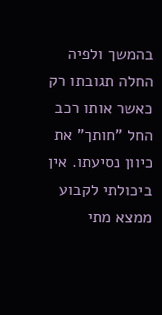בהמשך ולפיה החלה תגובתו רק כאשר אותו רכב החל "חותך" את כיוון נסיעתו. אין ביכולתי לקבוע ממצא מתי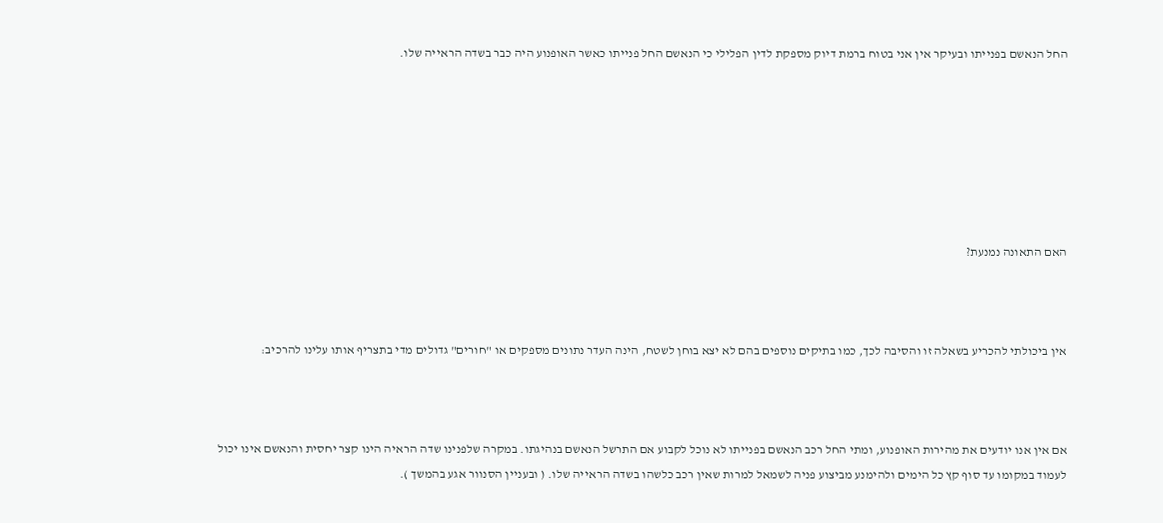החל הנאשם בפנייתו ובעיקר אין אני בטוח ברמת דיוק מספקת לדין הפלילי כי הנאשם החל פנייתו כאשר האופנוע היה כבר בשדה הראייה שלו.







האם התאונה נמנעת?



אין ביכולתי להכריע בשאלה זו והסיבה לכך, כמו בתיקים נוספים בהם לא יצא בוחן לשטח, הינה העדר נתונים מספקים או "חורים" גדולים מדי בתצריף אותו עלינו להרכיב:



אם אין אנו יודעים את מהירות האופנוע, ומתי החל רכב הנאשם בפנייתו לא נוכל לקבוע אם התרשל הנאשם בנהיגתו. במקרה שלפנינו שדה הראיה הינו קצר יחסית והנאשם אינו יכול לעמוד במקומו עד סוף קץ כל הימים ולהימנע מביצוע פניה לשמאל למרות שאין רכב כלשהו בשדה הראייה שלו. ( ובעניין הסנוור אגע בהמשך ).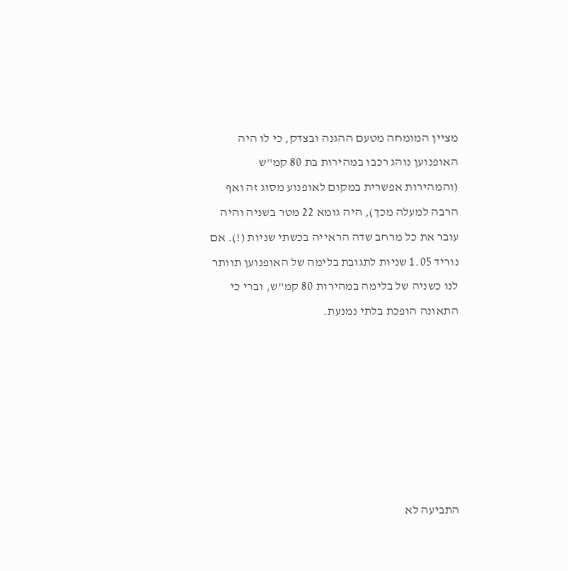מציין המומחה מטעם ההגנה ובצדק, כי לו היה האופנוען נוהג רכבו במהירות בת 80 קמ"ש (והמהירות אפשרית במקום לאופנוע מסוג זה ואף הרבה למעלה מכך), היה גומא 22 מטר בשניה והיה עובר את כל מרחב שדה הראייה בכשתי שניות (!). אם נוריד 1.05 שניות לתגובת בלימה של האופנוען תוותר לנו כשניה של בלימה במהירות 80 קמ"ש, וברי כי התאונה הופכת בלתי נמנעת.







התביעה לא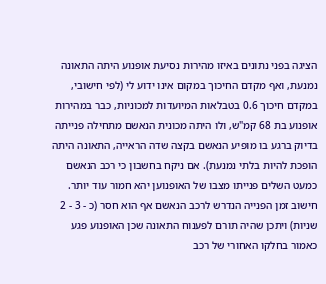הציגה בפני נתונים באיזו מהירות נסיעת אופנוע היתה התאונה נמנעת, ואף מקדם החיכוך במקום אינו ידוע לי (לפי חישובי, במקדם חיכוך 0.6 בטבלאות המיועדות למכוניות, כבר במהירות אופנוע בת 68 קמ"ש, ולו היתה מכונית הנאשם מתחילה פנייתה בדיוק ברגע בו מופיע הנאשם בקצה שדה הראייה, התאונה היתה הופכת להיות בלתי נמנעת). אם ניקח בחשבון כי רכב הנאשם כמעט השלים פנייתו מצבו של האופנוען יהא חמור עוד יותר. חישוב זמן הפנייה הנדרש לרכב הנאשם אף הוא חסר (כ - 3 - 2 שניות) ויתכן שהיה תורם לפענוח התאונה שכן האופנוע פגע כאמור בחלקו האחורי של רכב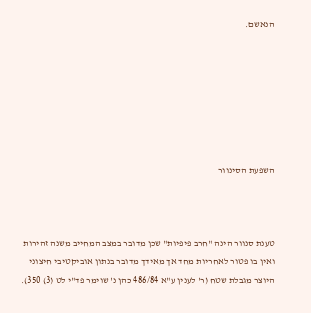הנאשם.







השפעת הסינוור



טענת סנוור הינה "חרב פיפיות" שכן מדובר במצב המחייב משנה זהירות ואין בו פטור לאחריות מחד אך מאידך מדובר בנתון אוביקטיבי חיצוני היוצר מגבלת שטח (ר' לענין ע"א 486/84 כהן נ' שוימר פד"י לט (3) 350).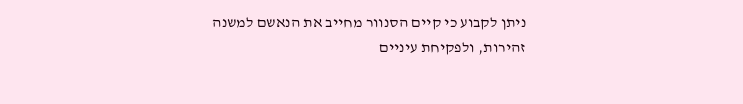ניתן לקבוע כי קיים הסנוור מחייב את הנאשם למשנה זהירות, ולפקיחת עיניים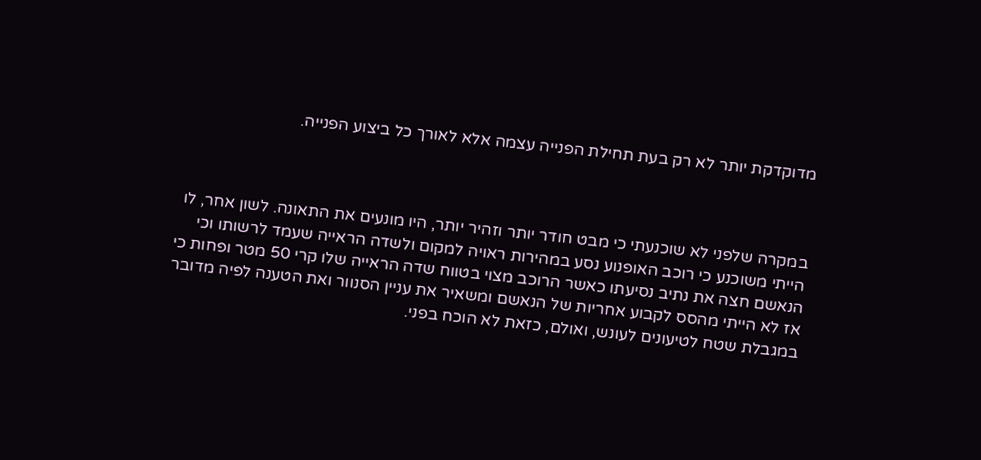מדוקדקת יותר לא רק בעת תחילת הפנייה עצמה אלא לאורך כל ביצוע הפנייה.



במקרה שלפני לא שוכנעתי כי מבט חודר יותר וזהיר יותר, היו מונעים את התאונה. לשון אחר, לו הייתי משוכנע כי רוכב האופנוע נסע במהירות ראויה למקום ולשדה הראייה שעמד לרשותו וכי הנאשם חצה את נתיב נסיעתו כאשר הרוכב מצוי בטווח שדה הראייה שלו קרי 50 מטר ופחות כי אז לא הייתי מהסס לקבוע אחריות של הנאשם ומשאיר את עניין הסנוור ואת הטענה לפיה מדובר במגבלת שטח לטיעונים לעונש, ואולם, כזאת לא הוכח בפני.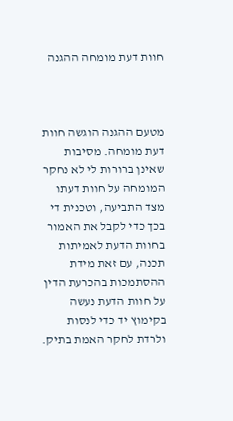חוות דעת מומחה ההגנה



מטעם ההגנה הוגשה חוות דעת מומחה. מסיבות שאינן ברורות לי לא נחקר המומחה על חוות דעתו מצד התביעה, וטכנית די בכך כדי לקבל את האמור בחוות הדעת לאמיתות תכנה, עם זאת מידת ההסתמכות בהכרעת הדין על חוות הדעת נעשה בקימוץ יד כדי לנסות ולרדת לחקר האמת בתיק.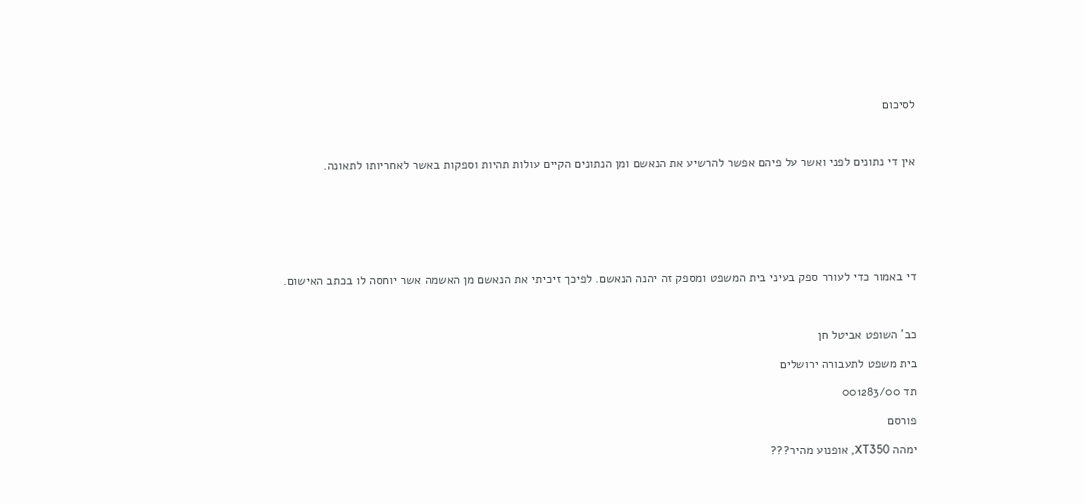לסיכום



אין די נתונים לפני ואשר על פיהם אפשר להרשיע את הנאשם ומן הנתונים הקיים עולות תהיות וספקות באשר לאחריותו לתאונה.







די באמור כדי לעורר ספק בעיני בית המשפט ומספק זה יהנה הנאשם. לפיכך זיכיתי את הנאשם מן האשמה אשר יוחסה לו בכתב האישום.



כב' השופט אביטל חן

בית משפט לתעבורה ירושלים

תד 001283/00

פורסם

ימהה XT350, אופנוע מהיר???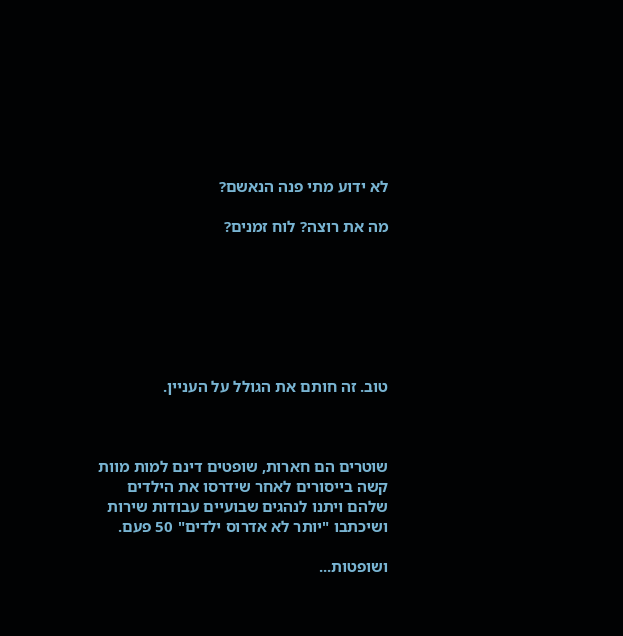לא ידוע מתי פנה הנאשם?

מה את רוצה? לוח זמנים?







טוב. זה חותם את הגולל על העניין.



שוטרים הם חארות, שופטים דינם למות מוות קשה בייסורים לאחר שידרסו את הילדים שלהם ויתנו לנהגים שבועיים עבודות שירות ושיכתבו "יותר לא אדרוס ילדים" 50 פעם.

ושופטות...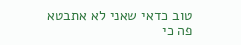טוב כדאי שאני לא אתבטא פה כי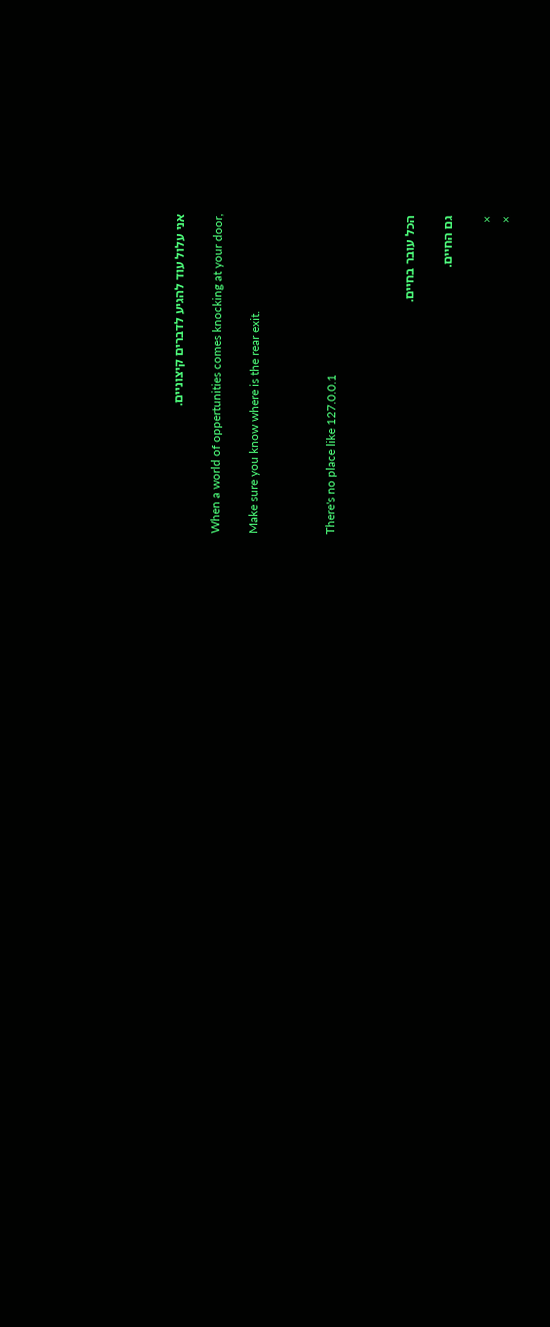אני עלול עוד להגיע לדברים קיצוניים.

When a world of oppertunities comes knocking at your door,

Make sure you know where is the rear exit.



There's no place like 127.0.0.1



הכל עובר בחיים.

גם החיים.

×
×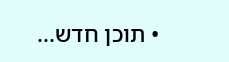• תוכן חדש...